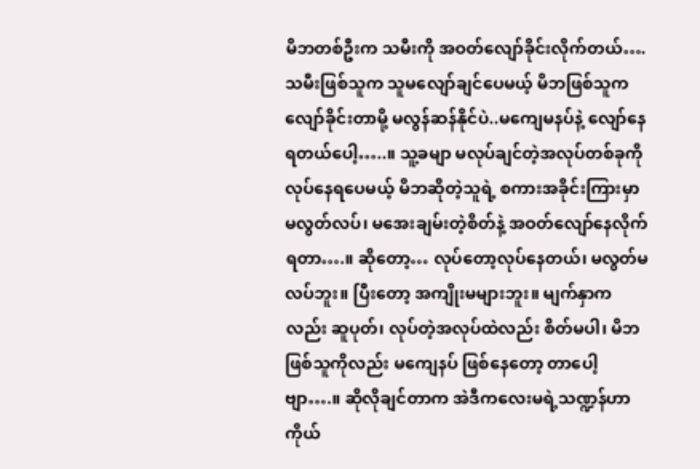မိဘတစ်ဦးက သမီးကို အဝတ်လျော်ခိုင်းလိုက်တယ်…. သမီးဖြစ်သူက သူမလျော်ချင်ပေမယ့် မိဘဖြစ်သူက လျော်ခိုင်းတာမို့ မလွန်ဆန်နိုင်ပဲ..မကျေမနပ်နဲ့ လျော်နေရတယ်ပေါ့…..။ သူ့ခမျာ မလုပ်ချင်တဲ့အလုပ်တစ်ခုကို လုပ်နေရပေမယ့် မိဘဆိုတဲ့သူရဲ့ စကားအခိုင်းကြားမှာ မလွတ်လပ်၊ မအေးချမ်းတဲ့စိတ်နဲ့ အဝတ်လျော်နေလိုက်ရတာ….။ ဆိုတော့… လုပ်တော့လုပ်နေတယ်၊ မလွတ်မလပ်ဘူး။ ပြီးတော့ အကျိုးမများဘူး။ မျက်နှာကလည်း ဆူပုတ်၊ လုပ်တဲ့အလုပ်ထဲလည်း စိတ်မပါ၊ မိဘဖြစ်သူကိုလည်း မကျေနပ် ဖြစ်နေတော့ တာပေါ့ဗျာ….။ ဆိုလိုချင်တာက အဲဒီကလေးမရဲ့သဏ္ဍန်ဟာ ကိုယ်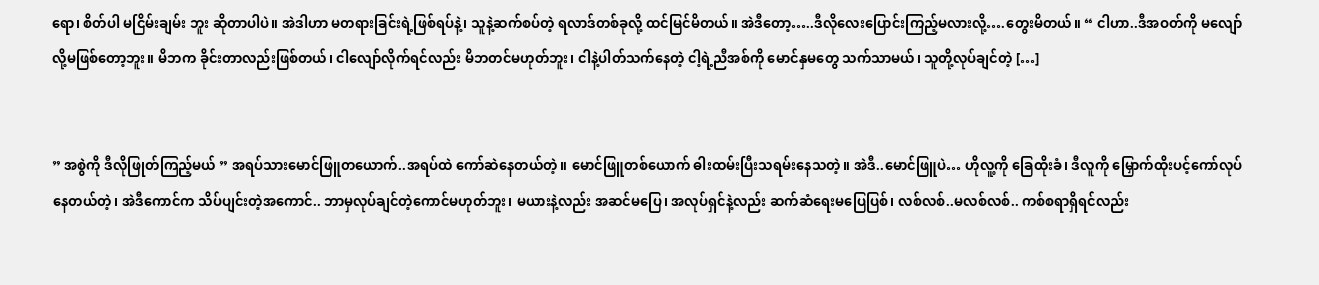ရော၊ စိတ်ပါ မငြိမ်းချမ်း ဘူး ဆိုတာပါပဲ။ အဲဒါဟာ မတရားခြင်းရဲ့ဖြစ်ရပ်နဲ့၊ သူနဲ့ဆက်စပ်တဲ့ ရလာဒ်တစ်ခုလို့ ထင်မြင်မိတယ်။ အဲဒီတော့…..ဒီလိုလေးပြောင်းကြည့်မလားလို့….တွေးမိတယ်။ “ ငါဟာ..ဒီအဝတ်ကို မလျော်လို့မဖြစ်တော့ဘူး။ မိဘက ခိုင်းတာလည်းဖြစ်တယ်၊ ငါလျော်လိုက်ရင်လည်း မိဘတင်မဟုတ်ဘူး၊ ငါနဲ့ပါတ်သက်နေတဲ့ ငါ့ရဲ့ညီအစ်ကို မောင်နှမတွေ သက်သာမယ်၊ သူတို့လုပ်ချင်တဲ့ […]


” အစွဲကို ဒီလိုဖြုတ်ကြည့်မယ် ” အရပ်သားမောင်ဖြူတယောက်..အရပ်ထဲ ကော်ဆဲနေတယ်တဲ့။ မောင်ဖြူတစ်ယောက် ဓါးထမ်းပြီးသရမ်းနေသတဲ့။ အဲဒီ..မောင်ဖြူပဲ… ဟိုလူ့ကို ခြေထိုးခံ၊ ဒီလူကို မြှောက်ထိုးပင့်ကော်လုပ်နေတယ်တဲ့၊ အဲဒီကောင်က သိပ်ပျင်းတဲ့အကောင်.. ဘာမှလုပ်ချင်တဲ့ကောင်မဟုတ်ဘူး၊ မယားနဲ့လည်း အဆင်မပြေ၊ အလုပ်ရှင်နဲ့လည်း ဆက်ဆံရေးမပြေပြစ်၊ လစ်လစ်..မလစ်လစ်.. ကစ်စရာရှိရင်လည်း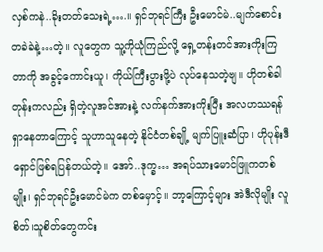လှစ်ကနဲ..ခိုးတတ်သေးရဲ့….။ ရှင်ဘုရင်ကြီး ဦးမောင်မဲ..မျက်စောင်းတခဲခဲနဲ့…တဲ့။ လူတွေက သူ့ကိုယုံကြည်လို့ ရှေ့တန်းတင်အားကိုးကြတာကို အခွင့်ကောင်းယူ၊ ကိုယ်ကြီးပွားဖို့ပဲ လုပ်နေသတဲ့ဗျ။ ဟိုတစ်ခါတုန်းကလည်း ရှိတဲ့လူအင်အားနဲ့ လက်နက်အားကိုးပြီး အလဟဿရန်ရှာနေတာကြောင့် သူဟာသူနေတဲ့ နိုင်ငံတစ်ချို့ မျက်ပြူးဆံပြာ၊ ဟိုပုန်းဒီရှောင်ဖြစ်ရပြန်တယ်တဲ့။ အော်..ဒုက္ခ… အရပ်သားမောင်ဖြူကတစ်မျိုး၊ ရှင်ဘုရင်ဦးမောင်မဲက တစ်မှောင့်။ ဘာ့ကြောင့်များ အဲဒီလိုမျိုး လူစိတ်၊သူစိတ်တွေကင်း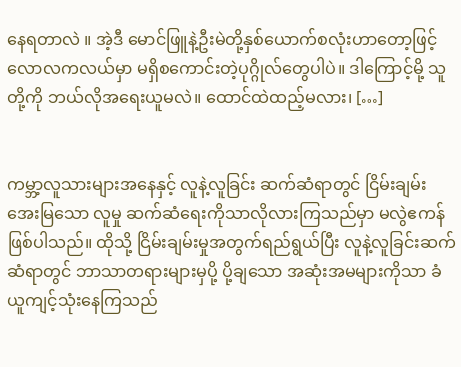နေရတာလဲ ။ အဲ့ဒီ မောင်ဖြူနဲ့ဦးမဲတို့နှစ်ယောက်စလုံးဟာတော့ဖြင့် လောလကလယ်မှာ မရှိစကောင်းတဲ့ပုဂ္ဂိုလ်တွေပါပဲ။ ဒါကြောင့်မို့ သူတို့ကို ဘယ်လိုအရေးယူမလဲ။ ထောင်ထဲထည့်မလား၊ […]


ကမ္ဘာ့လူသားများအနေနှင့် လူနဲ့လူခြင်း ဆက်ဆံရာတွင် ငြိမ်းချမ်း အေးမြသော လူမှု ဆက်ဆံရေးကိုသာလိုလားကြသည်မှာ မလွဲဧကန်ဖြစ်ပါသည်။ ထိုသို့ ငြိမ်းချမ်းမှုအတွက်ရည်ရွယ်ပြီး လူနဲ့လူခြင်းဆက်ဆံရာတွင် ဘာသာတရားများမှပို့ ပို့ချသော အဆုံးအမများကိုသာ ခံယူကျင့်သုံးနေကြသည်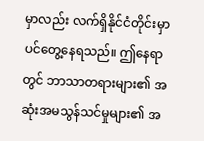မှာလည်း လက်ရှိနိုင်ငံတိုင်းမှာ ပင်တွေ့နေရသည်။ ဤနေရာတွင် ဘာသာတရားများ၏ အဆုံးအမသွန်သင်မှုများ၏ အ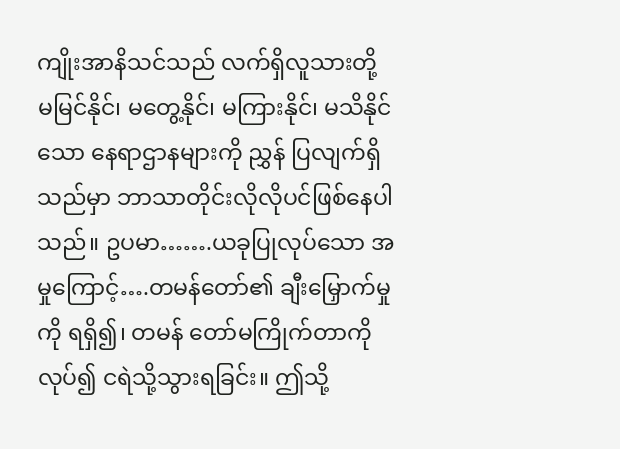ကျိုးအာနိသင်သည် လက်ရှိလူသားတို့ မမြင်နိုင်၊ မတွေ့နိုင်၊ မကြားနိုင်၊ မသိနိုင်သော နေရာဌာနများကို ညွှန် ပြလျက်ရှိသည်မှာ ဘာသာတိုင်းလိုလိုပင်ဖြစ်နေပါသည်။ ဥပမာ…….ယခုပြုလုပ်သော အမှုကြောင့်….တမန်တော်၏ ချီးမြှောက်မှုကို ရရှိ၍၊ တမန် တော်မကြိုက်တာကိုလုပ်၍ ငရဲသို့သွားရခြင်း။ ဤသို့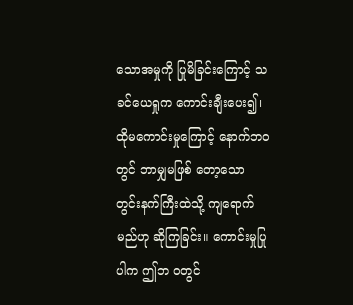သောအမှုကို ပြုမိခြင်းကြောင့် သခင်ယေရှုက ကောင်းချီးပေး၍၊ ထိုမကောင်းမှုကြောင့် နောက်ဘဝတွင် ဘာမျှမဖြစ် တော့သော တွင်းနက်ကြီးထဲသို့ ကျရောက်မည်ဟု ဆိုကြခြင်း။ ကောင်းမှုပြုပါက ဤဘ ဝတွင်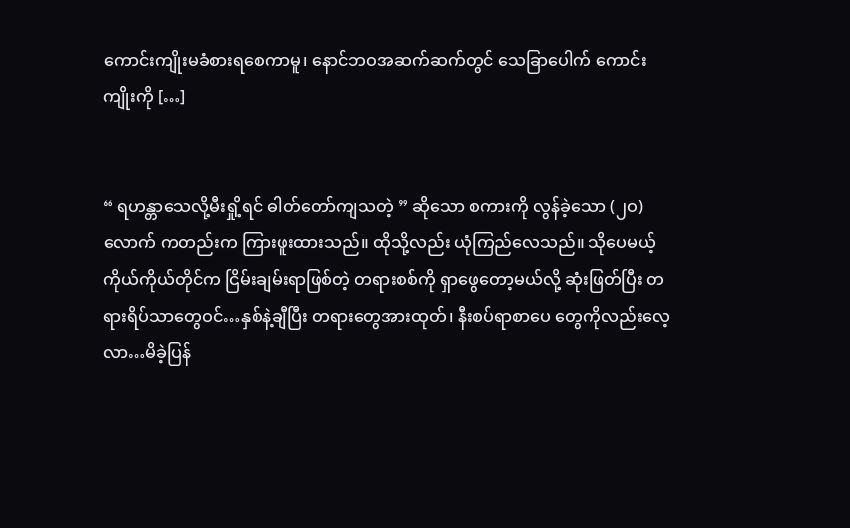ကောင်းကျိုးမခံစားရစေကာမူ၊ နောင်ဘဝအဆက်ဆက်တွင် သေခြာပေါက် ကောင်းကျိုးကို […]


“ ရဟန္တာသေလို့မီးရှို့ရင် ဓါတ်တော်ကျသတဲ့ ” ဆိုသော စကားကို လွန်ခဲ့သော (၂ဝ)လောက် ကတည်းက ကြားဖူးထားသည်။ ထိုသို့လည်း ယုံကြည်လေသည်။ သိုပေမယ့် ကိုယ်ကိုယ်တိုင်က ငြိမ်းချမ်းရာဖြစ်တဲ့ တရားစစ်ကို ရှာဖွေတော့မယ်လို့ ဆုံးဖြတ်ပြီး တရားရိပ်သာတွေဝင်…နှစ်နဲ့ချီပြီး တရားတွေအားထုတ်၊ နီးစပ်ရာစာပေ တွေကိုလည်းလေ့လာ…မိခဲ့ပြန်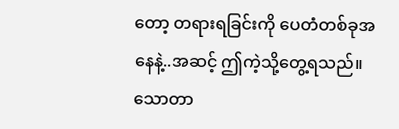တော့ တရားရခြင်းကို ပေတံတစ်ခုအနေနဲ့..အဆင့် ဤကဲ့သို့တွေ့ရသည်။ သောတာ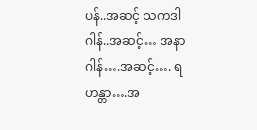ပန်..အဆင့် သကဒါဂါန်..အဆင့်… အနာဂါန်….အဆင့်…. ရဟန္တာ….အ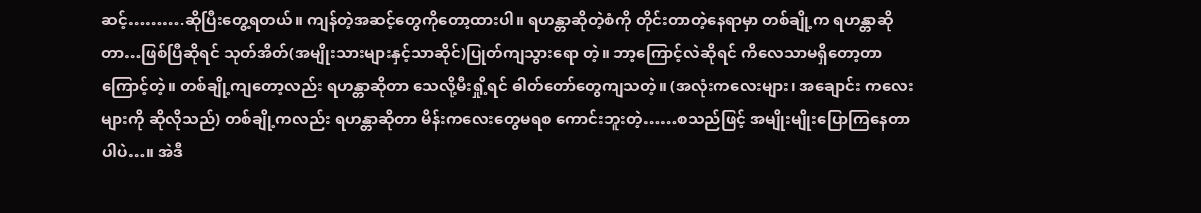ဆင့်……….ဆိုပြီးတွေ့ရတယ်။ ကျန်တဲ့အဆင့်တွေကိုတော့ထားပါ။ ရဟန္တာဆိုတဲ့စံကို တိုင်းတာတဲ့နေရာမှာ တစ်ချို့က ရဟန္တာဆိုတာ…ဖြစ်ပြီဆိုရင် သုတ်အိတ်(အမျိုးသားများနှင့်သာဆိုင်)ပြုတ်ကျသွားရော တဲ့။ ဘာ့ကြောင့်လဲဆိုရင် ကိလေသာမရှိတော့တာကြောင့်တဲ့။ တစ်ချို့ကျတော့လည်း ရဟန္တာဆိုတာ သေလို့မီးရှို့ရင် ဓါတ်တော်တွေကျသတဲ့။ (အလုံးကလေးများ၊ အချောင်း ကလေးများကို ဆိုလိုသည်) တစ်ချို့ကလည်း ရဟန္တာဆိုတာ မိန်းကလေးတွေမရစ ကောင်းဘူးတဲ့……စသည်ဖြင့် အမျိုးမျိုးပြောကြနေတာပါပဲ…။ အဲဒီ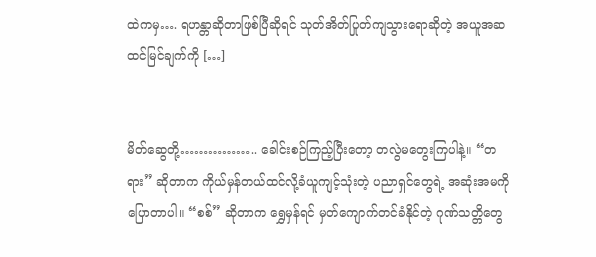ထဲကမှ…. ရဟန္တာဆိုတာဖြစ်ပြီဆိုရင် သုတ်အိတ်ပြုတ်ကျသွားရောဆိုတဲ့ အယူအဆထင်မြင်ချက်ကို […]


မိတ်ဆွေတို့…………….. ခေါင်းစဉ်ကြည့်ပြီးတော့ တလွဲမတွေးကြပါနဲ့။ “တရား” ဆိုတာက ကိုယ်မှန်တယ်ထင်လို့ခံယူကျင့်သုံးတဲ့ ပညာရှင်တွေရဲ့ အဆုံးအမကိုပြောတာပါ။ “စစ်” ဆိုတာက ရွှေမှန်ရင် မှတ်ကျောက်တင်ခံနိုင်တဲ့ ဂုဏ်သတ္တိတွေ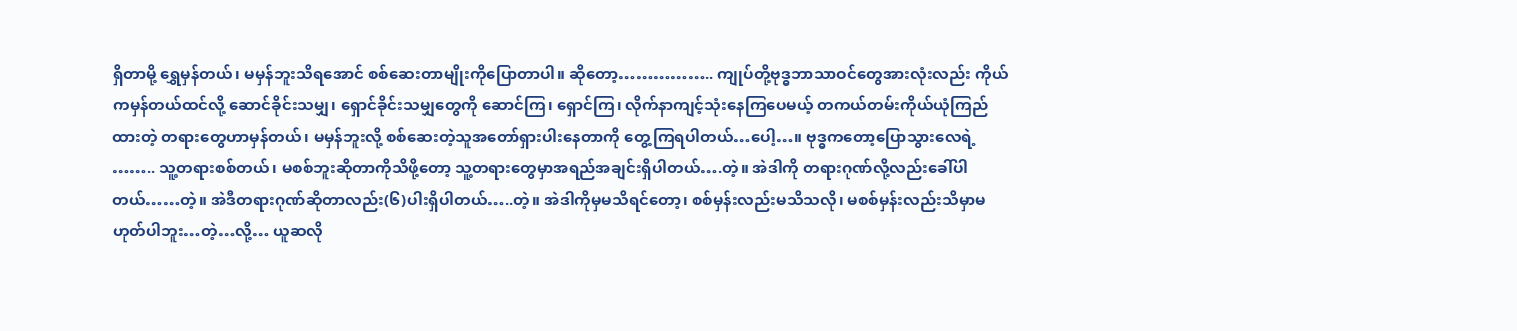ရှိတာမို့ ရွှေမှန်တယ်၊ မမှန်ဘူးသိရအောင် စစ်ဆေးတာမျိုးကိုပြောတာပါ။ ဆိုတော့…………….. ကျုပ်တို့ဗုဒ္ဓဘာသာဝင်တွေအားလုံးလည်း ကိုယ်ကမှန်တယ်ထင်လို့ ဆောင်ခိုင်းသမျှ၊ ရှောင်ခိုင်းသမျှတွေကို ဆောင်ကြ၊ ရှောင်ကြ၊ လိုက်နာကျင့်သုံးနေကြပေမယ့် တကယ်တမ်းကိုယ်ယုံကြည်ထားတဲ့ တရားတွေဟာမှန်တယ်၊ မမှန်ဘူးလို့ စစ်ဆေးတဲ့သူအတော်ရှားပါးနေတာကို တွေ့ကြရပါတယ်…ပေါ့…။ ဗုဒ္ဓကတော့ပြောသွားလေရဲ့ …….. သူ့တရားစစ်တယ်၊ မစစ်ဘူးဆိုတာကိုသိဖို့တော့ သူ့တရားတွေမှာအရည်အချင်းရှိပါတယ်….တဲ့။ အဲဒါကို တရားဂုဏ်လို့လည်းခေါ်ပါတယ်……တဲ့။ အဲဒီတရားဂုဏ်ဆိုတာလည်း(၆)ပါးရှိပါတယ်…..တဲ့။ အဲဒါကိုမှမသိရင်တော့၊ စစ်မှန်းလည်းမသိသလို၊ မစစ်မှန်းလည်းသိမှာမဟုတ်ပါဘူး…တဲ့…လို့… ယူဆလို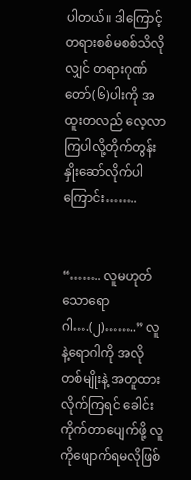ပါတယ်။ ဒါကြောင့် တရားစစ်မစစ်သိလိုလျှင် တရားဂုဏ်တော်(၆)ပါးကို အထူးတလည် လေ့လာကြပါလို့တိုက်တွန်းနှိုးဆော်လိုက်ပါကြောင်း……..


“…….. လူမဟုတ်သောရောဂါ….(၂)……..” လူနဲ့ရောဂါကို အလိုတစ်မျိုးနဲ့ အတူထားလိုက်ကြရင် ခေါင်းကိုက်တာပျေက်ဖို့ လူကိုဖျောက်ရမလိုဖြစ်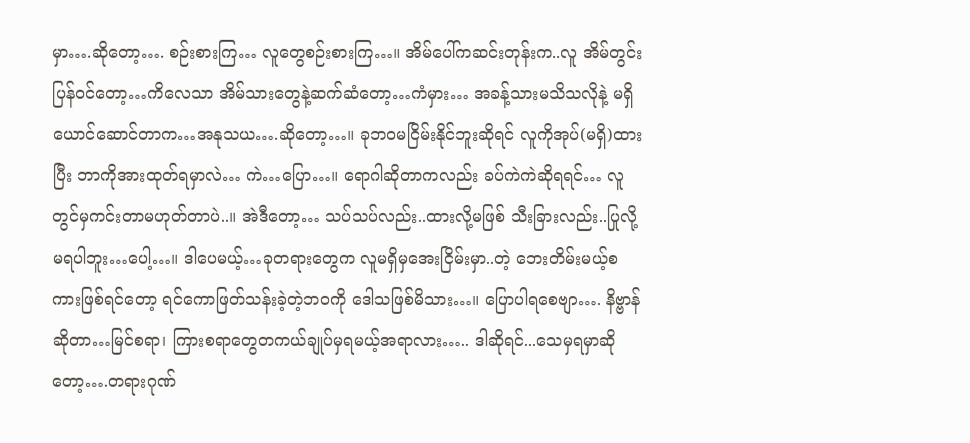မှာ….ဆိုတော့…. စဉ်းစားကြ… လူတွေစဉ်းစားကြ…။ အိမ်ပေါ်ကဆင်းတုန်းက..လူ အိမ်တွင်းပြန်ဝင်တော့…ကိလေသာ အိမ်သားတွေနဲ့ဆက်ဆံတော့…ကံမှား… အခန့်သားမသိသလိုနဲ့ မရှိယောင်ဆောင်တာက…အနုသယ….ဆိုတော့…။ ခုဘဝမငြိမ်းနိုင်ဘူးဆိုရင် လူကိုအုပ်(မရှိ)ထားပြီး ဘာကိုအားထုတ်ရမှာလဲ… ကဲ…ပြော…။ ရောဂါဆိုတာကလည်း ခပ်ကဲကဲဆိုရရင်… လူတွင်မှကင်းတာမဟုတ်တာပဲ..။ အဲဒီတော့… သပ်သပ်လည်း..ထားလို့မဖြစ် သီးခြားလည်း..ပြုလို့မရပါဘူး…ပေါ့…။ ဒါပေမယ့်…ခုတရားတွေက လူမရှိမှအေးငြိမ်းမှာ..တဲ့ ဘေးတိမ်းမယ့်စကားဖြစ်ရင်တော့ ရင်ကောဖြတ်သန်းခဲ့တဲ့ဘဝကို ဒေါသဖြစ်မိသား…။ ပြောပါရစေဗျာ…. နိဗ္ဗာန်ဆိုတာ…မြင်စရာ၊ ကြားစရာတွေတကယ်ချုပ်မှရမယ့်အရာလား….. ဒါဆိုရင်...သေမှရမှာဆိုတော့….တရားဂုဏ်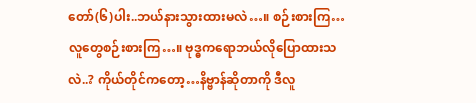တော်(၆)ပါး..ဘယ်နားသွားထားမလဲ…။ စဉ်းစားကြ…လူတွေစဉ်းစားကြ…။ ဗုဒ္ဓကရောဘယ်လိုပြောထားသလဲ..? ကိုယ်တိုင်ကတော့…နိဗ္ဗာန်ဆိုတာကို ဒီလူ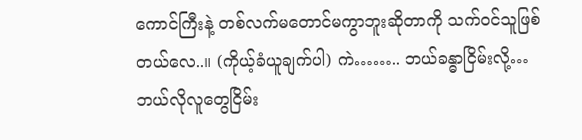ကောင်ကြီးနဲ့ တစ်လက်မတောင်မကွာဘူးဆိုတာကို သက်ဝင်သူဖြစ်တယ်လေ..။ (ကိုယ့်ခံယူချက်ပါ) ကဲ…….. ဘယ်ခန္ဓာငြိမ်းလို့…ဘယ်လိုလူတွေငြိမ်း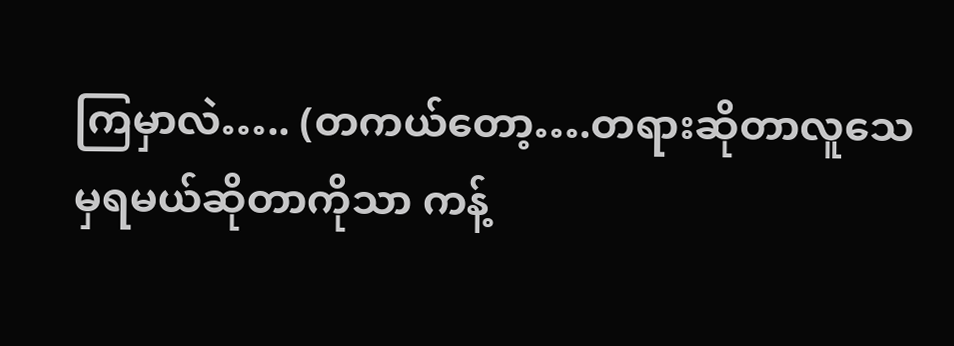ကြမှာလဲ….. (တကယ်တော့….တရားဆိုတာလူသေမှရမယ်ဆိုတာကိုသာ ကန့်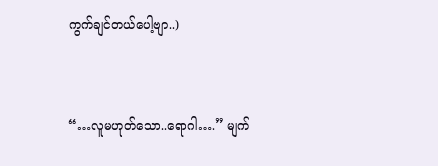ကွက်ချင်တယ်ပေါ့ဗျာ..)


“…လူမဟုတ်သော..ရောဂါ….” မျက်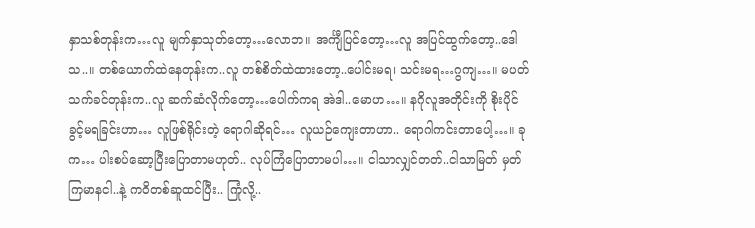နှာသစ်တုန်းက…လူ မျက်နှာသုတ်တော့…လောဘ။ အင်္ကျီပြင်တော့…လူ အပြင်ထွက်တော့..ဒေါသ..။ တစ်ယောက်ထဲနေတုန်းက..လူ တစ်စိတ်ထဲထားတော့..ပေါင်းမရ၊ သင်းမရ…ဂွကျ…။ မပတ်သက်ခင်တုန်းက..လူ ဆက်ဆံလိုက်တော့…ပေါက်ကရ အဲဒါ..မောဟ…။ နဂိုလူအတိုင်းကို စိုးပိုင်ခွင့်မရခြင်းဟာ… လူဖြစ်ရိုင်းတဲ့ ရောဂါဆိုရင်… လူယဉ်ကျေးတာဟာ.. ရောဂါကင်းတာပေါ့…။ ခုက… ပါးစပ်ဆော့ပြီးပြောတာမဟုတ်.. လုပ်ကြံပြောတာမပါ…။ ငါသာလျှင်တတ်..ငါသာမြတ် မှတ်ကြမာနငါ..နဲ့ ကဝိတစ်ဆူထင်ပြီး.. ကြုံလို့..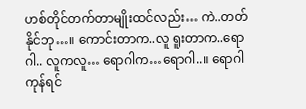ဟစ်တိုင်တက်တာမျိုးထင်လည်း… ကဲ..တတ်နိုင်ဘု…။ ကောင်းတာက..လူ ရူးတာက..ရောဂါ.. လူကလူ… ရောဂါက…ရောဂါ..။ ရောဂါကုန်ရင်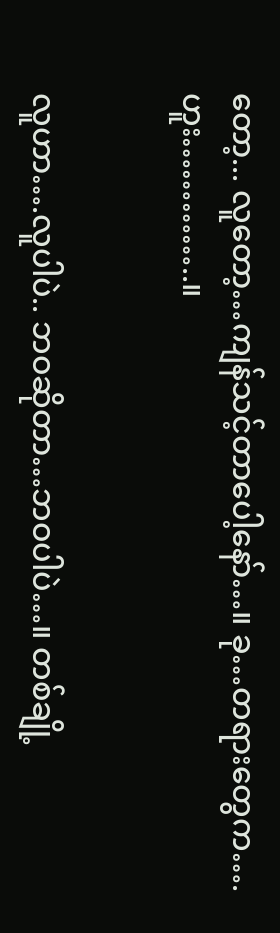တော့... လူတော့…ကျန်သင့်တာပေါ့နော်…။ ခု…တရားတွေက….ဟူး…………..။


လူဟာ….လူပါပဲ.. ဘဝဆိုတာ…ဘဝပါပဲ…။ တစ်ချို့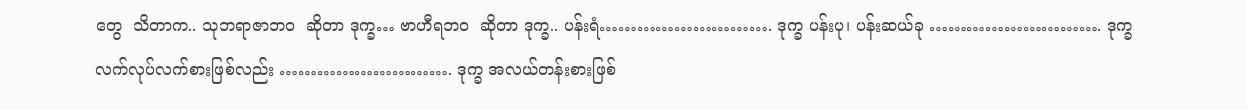တွေ  သိတာက.. သုဘရာဇာဘဝ  ဆိုတာ ဒုက္ခ… ဗာဟီရဘဝ  ဆိုတာ ဒုက္ခ.. ပန်းရံ………………………. ဒုက္ခ ပန်းပု၊ ပန်းဆယ်ခု ………………………. ဒုက္ခ လက်လုပ်လက်စားဖြစ်လည်း ………………………. ဒုက္ခ အလယ်တန်းစားဖြစ်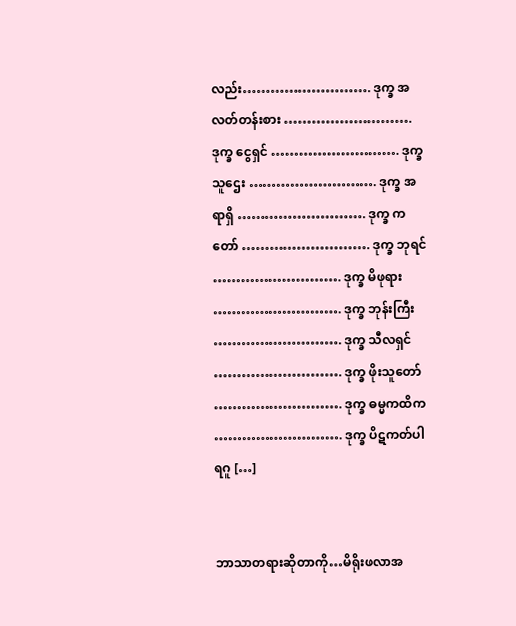လည်း………………………. ဒုက္ခ အလတ်တန်းစား ………………………. ဒုက္ခ ငွေရှင် ………………………. ဒုက္ခ သူဌေး ………………………. ဒုက္ခ အရာရှိ ………………………. ဒုက္ခ ကတော် ………………………. ဒုက္ခ ဘုရင် ………………………. ဒုက္ခ မိဖုရား ………………………. ဒုက္ခ ဘုန်းကြီး ………………………. ဒုက္ခ သီလရှင် ………………………. ဒုက္ခ ဖိုးသူတော် ………………………. ဒုက္ခ ဓမ္မကထိက ………………………. ဒုက္ခ ပိဋကတ်ပါရဂူ […]


ဘာသာတရားဆိုတာကို…မိရိုးဖလာအ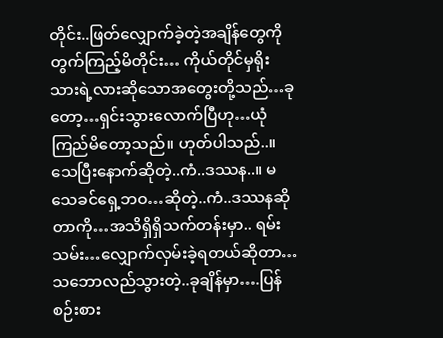တိုင်း..ဖြတ်လျှောက်ခဲ့တဲ့အချိန်တွေကိုတွက်ကြည့်မိတိုင်း… ကိုယ်တိုင်မှရိုးသားရဲ့လားဆိုသောအတွေးတို့သည်…ခုတော့…ရှင်းသွားလောက်ပြီဟု…ယုံကြည်မိတော့သည်။ ဟုတ်ပါသည်..။ သေပြီးနောက်ဆိုတဲ့..ကံ..ဒဿန..။ မသေခင်ရှေ့ဘဝ…ဆိုတဲ့..ကံ..ဒဿနဆိုတာကို…အသိရှိရှိသက်တန်းမှာ.. ရမ်းသမ်း…လျှောက်လှမ်းခဲ့ရတယ်ဆိုတာ…သဘောလည်သွားတဲ့..ခုချိန်မှာ….ပြန်စဉ်းစား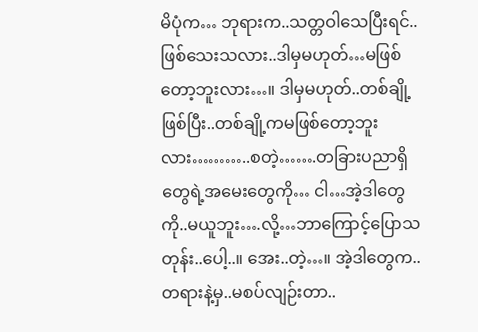မိပုံက… ဘုရားက..သတ္တဝါသေပြီးရင်..ဖြစ်သေးသလား..ဒါမှမဟုတ်…မဖြစ်တော့ဘူးလား…။ ဒါမှမဟုတ်..တစ်ချို့ဖြစ်ပြီး..တစ်ချို့ကမဖြစ်တော့ဘူးလား………..စတဲ့…….တခြားပညာရှိတွေရဲ့အမေးတွေကို… ငါ…အဲ့ဒါတွေကို..မယူဘူး….လို့…ဘာကြောင့်ပြောသတုန်း..ပေါ့..။ အေး..တဲ့…။ အဲ့ဒါတွေက..တရားနဲ့မှ..မစပ်လျဉ်းတာ..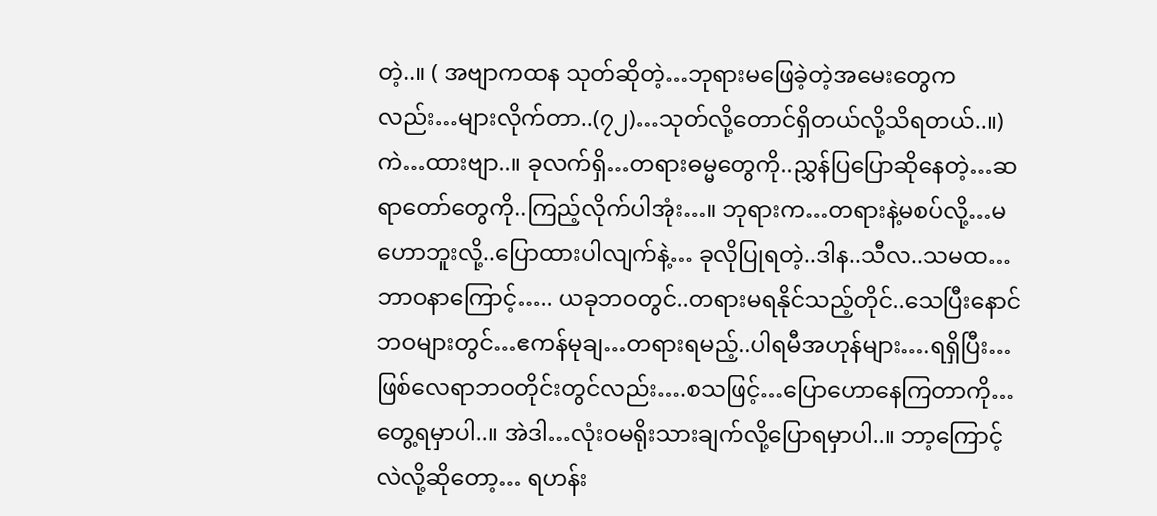တဲ့..။ ( အဗျာကထန သုတ်ဆိုတဲ့…ဘုရားမဖြေခဲ့တဲ့အမေးတွေကလည်း…များလိုက်တာ..(၇၂)…သုတ်လို့တောင်ရှိတယ်လို့သိရတယ်..။) ကဲ…ထားဗျာ..။ ခုလက်ရှိ…တရားဓမ္မတွေကို..ညွှန်ပြပြောဆိုနေတဲ့…ဆရာတော်တွေကို..ကြည့်လိုက်ပါအုံး…။ ဘုရားက…တရားနဲ့မစပ်လို့…မဟောဘူးလို့..ပြောထားပါလျက်နဲ့… ခုလိုပြုရတဲ့..ဒါန..သီလ..သမထ…ဘာဝနာကြောင့်….. ယခုဘဝတွင်..တရားမရနိုင်သည့်တိုင်..သေပြီးနောင်ဘဝများတွင်…ဧကန်မုချ…တရားရမည့်..ပါရမီအဟုန်များ….ရရှိပြီး… ဖြစ်လေရာဘဝတိုင်းတွင်လည်း….စသဖြင့်…ပြောဟောနေကြတာကို…တွေ့ရမှာပါ..။ အဲဒါ…လုံးဝမရိုးသားချက်လို့ပြောရမှာပါ..။ ဘာ့ကြောင့်လဲလို့ဆိုတော့… ရဟန်း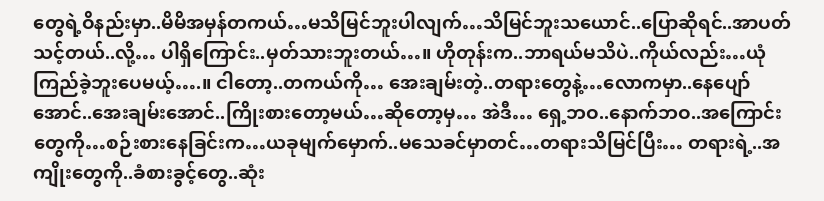တွေရဲ့ဝိနည်းမှာ..မိမိအမှန်တကယ်…မသိမြင်ဘူးပါလျက်…သိမြင်ဘူးသယောင်..ပြောဆိုရင်..အာပတ်သင့်တယ်..လို့… ပါရှိကြောင်း..မှတ်သားဘူးတယ်…။ ဟိုတုန်းက..ဘာရယ်မသိပဲ..ကိုယ်လည်း…ယုံကြည်ခဲ့ဘူးပေမယ့်….။ ငါတော့..တကယ်ကို… အေးချမ်းတဲ့..တရားတွေနဲ့…လောကမှာ..နေပျော်အောင်..အေးချမ်းအောင်..ကြိုးစားတော့မယ်…ဆိုတော့မှ… အဲဒီ… ရှေ့ဘဝ..နောက်ဘဝ..အကြောင်းတွေကို…စဉ်းစားနေခြင်းက…ယခုမျက်မှောက်..မသေခင်မှာတင်…တရားသိမြင်ပြီး… တရားရဲ့..အကျိုးတွေကို..ခံစားခွင့်တွေ..ဆုံး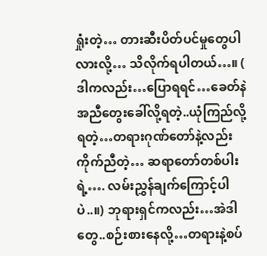ရှုံးတဲ့… တားဆီးပိတ်ပင်မှုတွေပါလားလို့… သိလိုက်ရပါတယ်…။ ( ဒါကလည်း…ပြောရရင်…ခေတ်နဲအညီတွေးခေါ်လို့ရတဲ့..ယုံကြည်လို့ရတဲ့…တရားဂုဏ်တော်နဲ့လည်းကိုက်ညီတဲ့… ဆရာတော်တစ်ပါးရဲ့…. လမ်းညွှန်ချက်ကြောင့်ပါပဲ..။) ဘုရားရှင်ကလည်း…အဲဒါတွေ..စဉ်းစားနေလို့…တရားနဲ့စပ်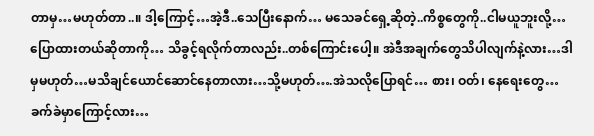တာမှ…မဟုတ်တာ..။ ဒါ့ကြောင့်…အဲ့ဒီ..သေပြီးနောက်… မသေခင်ရှေ့ဆိုတဲ့..ကိစ္စတွေကို..ငါမယူဘူးလို့…ပြောထားတယ်ဆိုတာကို… သိခွင့်ရလိုက်တာလည်း..တစ်ကြောင်းပေါ့။ အဲဒီအချက်တွေသိပါလျက်နဲ့လား…ဒါမှမဟုတ်…မသိချင်ယောင်ဆောင်နေတာလား…သို့မဟုတ်….အဲသလိုပြောရင်… စား၊ ဝတ်၊ နေရေးတွေ…ခက်ခဲမှာကြောင့်လား…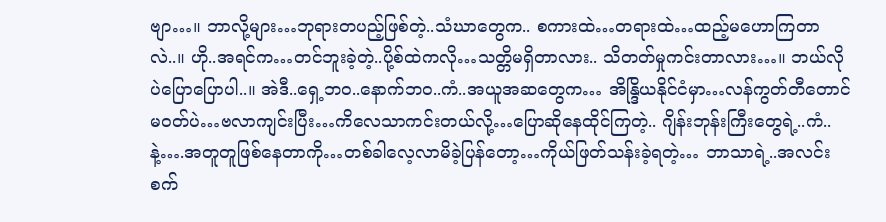ဗျာ…။ ဘာလို့များ…ဘုရားတပည့်ဖြစ်တဲ့..သံဃာတွေက.. စကားထဲ…တရားထဲ…ထည့်မဟောကြတာလဲ..။ ဟို..အရင်က…တင်ဘူးခဲ့တဲ့..ပို့စ်ထဲကလို…သတ္တိမရှိတာလား.. သိတတ်မှုကင်းတာလား…။ ဘယ်လိုပဲပြောပြောပါ..။ အဲဒီ..ရှေ့ဘဝ..နောက်ဘဝ..ကံ..အယူအဆတွေက… အိန္ဒြိယနိုင်ငံမှာ…လန်ကွတ်တီတောင်မဝတ်ပဲ…ဗလာကျင်းပြီး…ကိလေသာကင်းတယ်လို့…ပြောဆိုနေထိုင်ကြတဲ့.. ဂျိန်းဘုန်းကြီးတွေရဲ့..ကံ..နဲ့….အတူတူဖြစ်နေတာကို…တစ်ခါလေ့လာမိခဲ့ပြန်တော့…ကိုယ်ဖြတ်သန်းခဲ့ရတဲ့… ဘာသာရဲ့..အလင်းစက်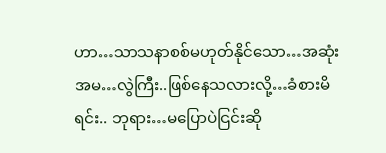ဟာ…သာသနာစစ်မဟုတ်နိုင်သော…အဆုံးအမ…လွဲကြီး..ဖြစ်နေသလားလို့…ခံစားမိရင်း.. ဘုရား…မပြောပဲငြင်းဆို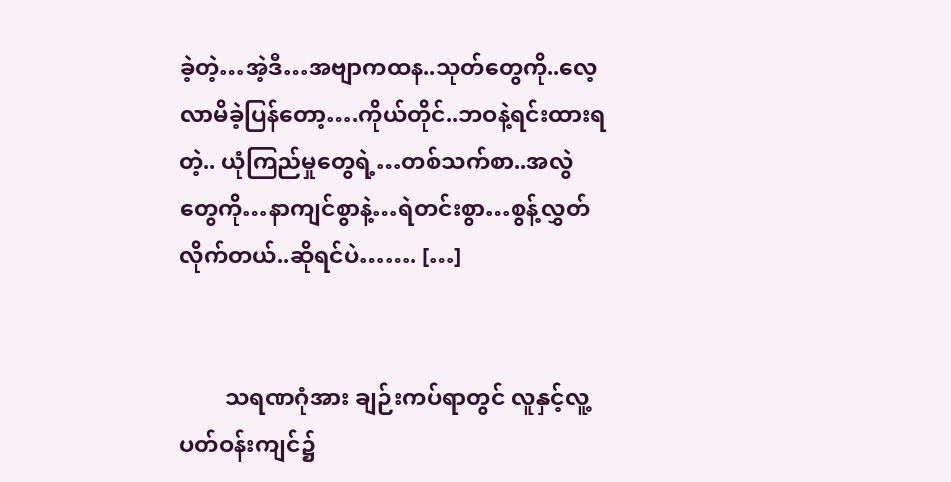ခဲ့တဲ့…အဲ့ဒီ…အဗျာကထန..သုတ်တွေကို..လေ့လာမိခဲ့ပြန်တော့….ကိုယ်တိုင်..ဘဝနဲ့ရင်းထားရတဲ့.. ယုံကြည်မှုတွေရဲ့…တစ်သက်စာ..အလွဲတွေကို…နာကျင်စွာနဲ့…ရဲတင်းစွာ…စွန့်လွှတ်လိုက်တယ်..ဆိုရင်ပဲ……. […]


        သရဏဂုံအား ချဉ်းကပ်ရာတွင် လူနှင့်လူ့ပတ်ဝန်းကျင်၌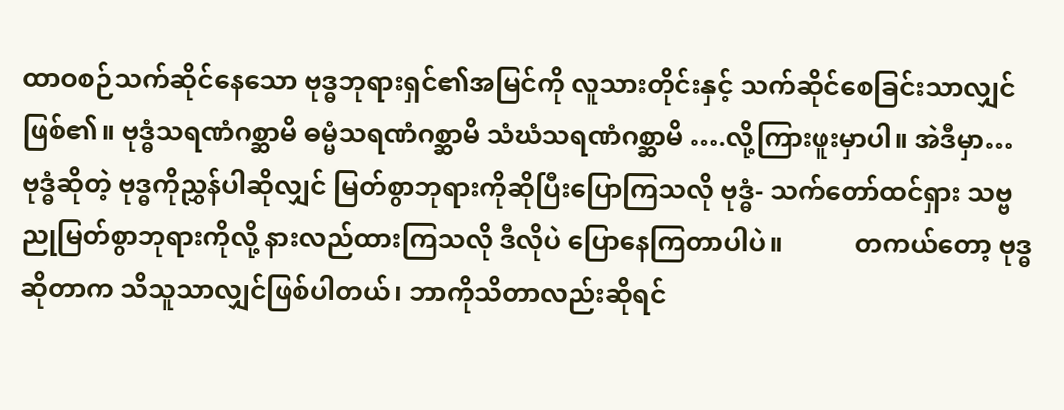ထာဝစဉ်သက်ဆိုင်နေသော ဗုဒ္ဓဘုရားရှင်၏အမြင်ကို လူသားတိုင်းနှင့် သက်ဆိုင်စေခြင်းသာလျှင်ဖြစ်၏။ ဗုဒ္ဓံသရဏံဂစ္ဆာမိ ဓမ္မံသရဏံဂစ္ဆာမိ သံဃံသရဏံဂစ္ဆာမိ ….လို့ကြားဖူးမှာပါ။ အဲဒီမှာ…           ဗုဒ္ဓံဆိုတဲ့ ဗုဒ္ဓကိုညွှန်ပါဆိုလျှင် မြတ်စွာဘုရားကိုဆိုပြီးပြောကြသလို ဗုဒ္ဓံ- သက်တော်ထင်ရှား သဗ္ဗညုမြတ်စွာဘုရားကိုလို့ နားလည်ထားကြသလို ဒီလိုပဲ ပြောနေကြတာပါပဲ။           တကယ်တော့ ဗုဒ္ဓဆိုတာက သိသူသာလျှင်ဖြစ်ပါတယ်၊ ဘာကိုသိတာလည်းဆိုရင်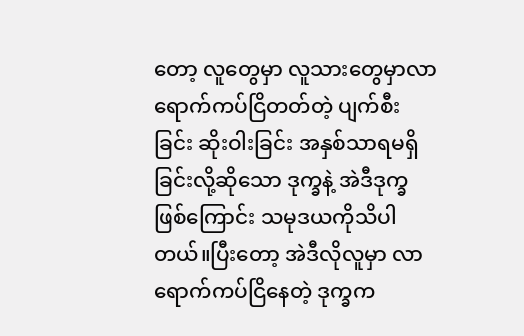တော့ လူတွေမှာ လူသားတွေမှာလာရောက်ကပ်ငြိတတ်တဲ့ ပျက်စီးခြင်း ဆိုးဝါးခြင်း အနှစ်သာရမရှိခြင်းလို့ဆိုသော ဒုက္ခနဲ့ အဲဒီဒုက္ခဖြစ်ကြောင်း သမုဒယကိုသိပါတယ်။ပြီးတော့ အဲဒီလိုလူမှာ လာရောက်ကပ်ငြိနေတဲ့ ဒုက္ခက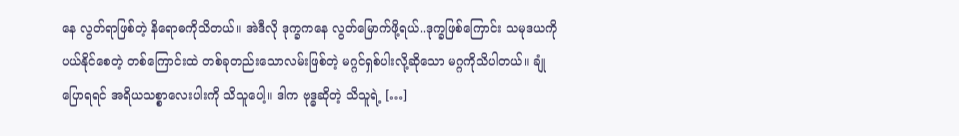နေ လွတ်ရာဖြစ်တဲ့ နိရောဓကိုသိတယ်။ အဲဒီလို ဒုက္ခကနေ လွတ်မြောက်ဖို့ရယ်..ဒုက္ခဖြစ်ကြောင်း သမုဒယကိုပယ်နိုင်စေတဲ့ တစ်ကြောင်းထဲ တစ်ခုတည်းသောလမ်းဖြစ်တဲ့ မဂ္ဂင်ရှစ်ပါးလို့ဆိုသော မဂ္ဂကိုသိပါတယ်။ ချုံပြောရရင် အရိယသစ္စာလေးပါးကို သိသူပေါ့။ ဒါက ဗုဒ္ဓဆိုတဲ့ သိသူရဲ့ […]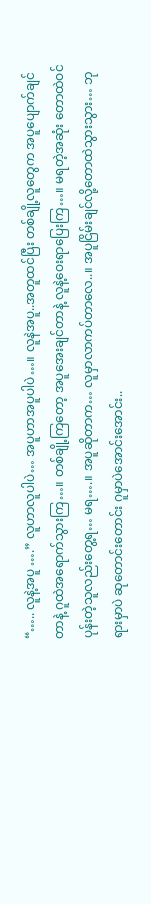“….. လူနဲ့အပူ ….” လူဟာလူပါပဲ… အပူဟာအပူပါပဲ…။ လူနဲအပူ..အတူထင်ပြီး တစ်ချို့လူတွေက အပူပျောက်ချင်တာနဲ့ ဂူထဲအရောက်သွားကြ…။ တစ်ချို့ကြတော့ အပူအေးချင်တာနဲ့ လူနဲ့ဝေးရာပြေးကြ…။ မရတဲ့အဆုံး တောထဲဝင်ပုန်းတဲ့သူလည်းတွေ့ရ… မရ….။ အပူဆိုတာက… လူမှာလာကပ်တာလေ..။ အပူငြိမ်းချင်လို့တောထဲသွားသွား… ဘုရားမှာပဲ ဆုတောင်းတောင်း ဂူမှာပဲအောင်းအောင်း..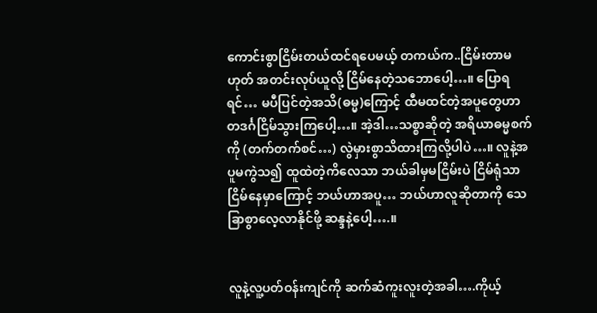ကောင်းစွာငြိမ်းတယ်ထင်ရပေမယ့် တကယ်က..ငြိမ်းတာမဟုတ် အတင်းလုပ်ယူလို့ ငြိမ်နေတဲ့သဘောပေါ့…။ ပြောရရင်… မပီပြင်တဲ့အသိ(ဓမ္မ)ကြောင့် ထီမထင်တဲ့အပူတွေဟာ တဒင်္ဂငြိမ်သွားကြပေါ့…။ အဲ့ဒါ…သစ္စာဆိုတဲ့ အရိယာဓမ္မစက်ကို (တက်တက်စင်…) လွဲမှားစွာသိထားကြလို့ပါပဲ…။ လူနဲ့အပူမကွဲသ၍ ထူထဲတဲ့ကိလေသာ ဘယ်ခါမှမငြိမ်းပဲ ငြိမ်ရုံသာငြိမ်နေမှာကြောင့် ဘယ်ဟာအပူ… ဘယ်ဟာလူဆိုတာကို သေခြာစွာလေ့လာနိုင်ဖို့ ဆန္ဒနဲ့ပေါ့….။


လူနဲ့လူ့ပတ်ဝန်းကျင်ကို ဆက်ဆံကူးလူးတဲ့အခါ….ကိုယ့်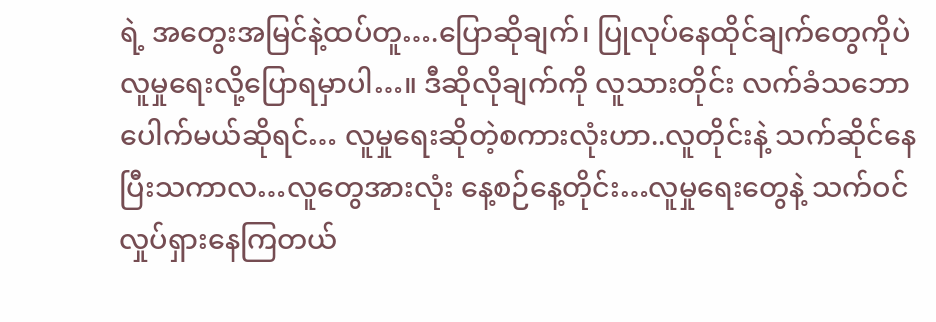ရဲ့ အတွေးအမြင်နဲ့ထပ်တူ….ပြောဆိုချက်၊ ပြုလုပ်နေထိုင်ချက်တွေကိုပဲ လူမှုရေးလို့ပြောရမှာပါ…။ ဒီဆိုလိုချက်ကို လူသားတိုင်း လက်ခံသဘောပေါက်မယ်ဆိုရင်… လူမှုရေးဆိုတဲ့စကားလုံးဟာ..လူတိုင်းနဲ့ သက်ဆိုင်နေပြီးသကာလ…လူတွေအားလုံး နေ့စဉ်နေ့တိုင်း…လူမှုရေးတွေနဲ့ သက်ဝင်လှုပ်ရှားနေကြတယ်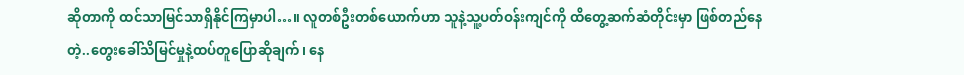ဆိုတာကို ထင်သာမြင်သာရှိနိုင်ကြမှာပါ…။ လူတစ်ဦးတစ်ယောက်ဟာ သူနဲ့သူ့ပတ်ဝန်းကျင်ကို ထိတွေ့ဆက်ဆံတိုင်းမှာ ဖြစ်တည်နေတဲ့..တွေးခေါ်သိမြင်မှုနဲ့ထပ်တူပြောဆိုချက်၊ နေ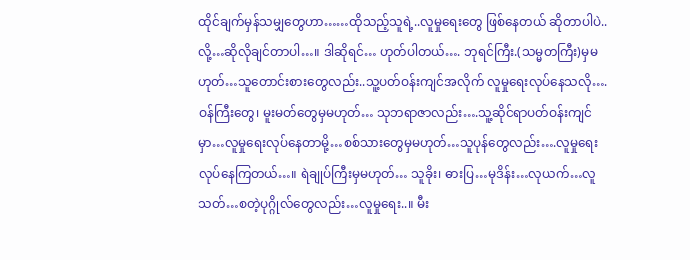ထိုင်ချက်မှန်သမျှတွေဟာ……ထိုသည့်သူရဲ့..လူမှုရေးတွေ ဖြစ်နေတယ် ဆိုတာပါပဲ..လို့…ဆိုလိုချင်တာပါ…။ ဒါဆိုရင်… ဟုတ်ပါတယ်…. ဘုရင်ကြီး.(သမ္မတကြီး)မှမဟုတ်…သူတောင်းစားတွေလည်း..သူ့ပတ်ဝန်းကျင်အလိုက် လူမှုရေးလုပ်နေသလို….ဝန်ကြီးတွေ၊ မူးမတ်တွေမှမဟုတ်… သုဘရာဇာလည်း….သူ့ဆိုင်ရာပတ်ဝန်းကျင်မှာ…လူမှုရေးလုပ်နေတာမို့…စစ်သားတွေမှမဟုတ်…သူပုန်တွေလည်း….လူမှုရေးလုပ်နေကြတယ်…။ ရဲချုပ်ကြီးမှမဟုတ်… သူခိုး၊ ဓားပြ…မုဒိန်း…လုယက်…လူသတ်…စတဲ့ပုဂ္ဂိုလ်တွေလည်း…လူမှုရေး..။ မီး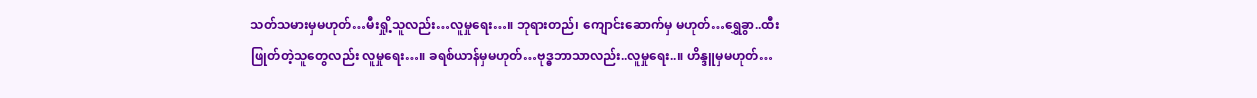သတ်သမားမှမဟုတ်…မီးရှို့သူလည်း…လူမှုရေး…။ ဘုရားတည်၊ ကျောင်းဆောက်မှ မဟုတ်…ရွှေခွာ..ထီးဖြုတ်တဲ့သူတွေလည်း လူမှုရေး…။ ခရစ်ယာန်မှမဟုတ်…ဗုဒ္ဓဘာသာလည်း..လူမှုရေး..။ ဟိန္ဒူမှမဟုတ်…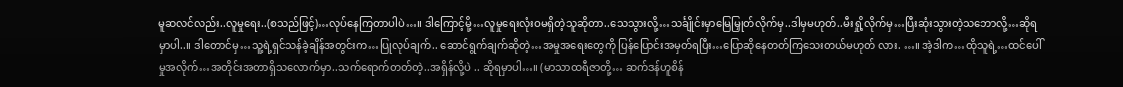မူဆလင်လည်း..လူမှုရေး..(စသည်ဖြင့်)…လုပ်နေကြတာပါပဲ…။ ဒါကြောင့်မို့…လူမှုရေးလုံးဝမရှိတဲ့သူဆိုတာ..သေသွားလို့…သင်္ချိုင်းမှာမြေမြှုတ်လိုက်မှ..ဒါမှမဟုတ်..မီးရှို့လိုက်မှ…ပြီးဆုံးသွားတဲ့သဘောလို့…ဆိုရမှာပါ..။ ဒါတောင်မှ…သူ့ရဲ့ရှင်သန်ခဲ့ချိန်အတွင်းက…ပြုလုပ်ချက်.. ဆောင်ရွက်ချက်ဆိုတဲ့…အမှုအရေးတွေကို ပြန်ပြောင်းအမှတ်ရပြီး…ပြောဆိုနေတတ်ကြသေးတယ်မဟုတ် လား. …။ အဲ့ဒါက…ထိုသူရဲ့…ထင်ပေါ်မှုအလိုက်…အတိုင်းအတာရှိသလောက်မှာ..သက်ရောက်တတ်တဲ့..အရှိန်လို့ပဲ .. ဆိုရမှာပါ…။ (မာသာထရီဇာတို့… ဆက်ဒန်ဟူစိန်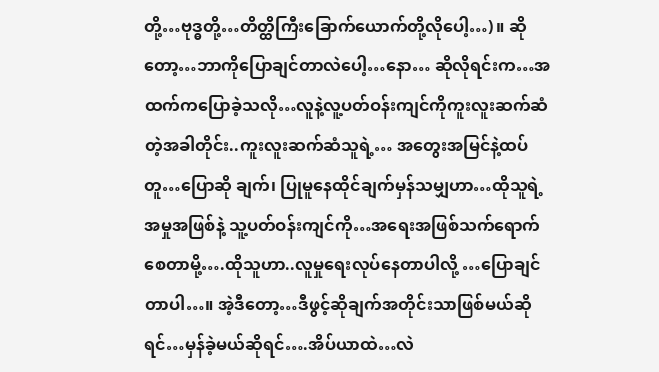တို့…ဗုဒ္ဓတို့…တိတ္ထိကြီးခြောက်ယောက်တို့လိုပေါ့…)။ ဆိုတော့…ဘာကိုပြောချင်တာလဲပေါ့…နော… ဆိုလိုရင်းက…အထက်ကပြောခဲ့သလို…လူနဲ့လူ့ပတ်ဝန်းကျင်ကိုကူးလူးဆက်ဆံတဲ့အခါတိုင်း..ကူးလူးဆက်ဆံသူရဲ့… အတွေးအမြင်နဲ့ထပ်တူ…ပြောဆို ချက်၊ ပြုမူနေထိုင်ချက်မှန်သမျှဟာ…ထိုသူရဲ့အမှုအဖြစ်နဲ့ သူ့ပတ်ဝန်းကျင်ကို…အရေးအဖြစ်သက်ရောက်စေတာမို့….ထိုသူဟာ..လူမှုရေးလုပ်နေတာပါလို့ …ပြောချင်တာပါ…။ အဲ့ဒီတော့…ဒီဖွင့်ဆိုချက်အတိုင်းသာဖြစ်မယ်ဆိုရင်…မှန်ခဲ့မယ်ဆိုရင်….အိပ်ယာထဲ…လဲ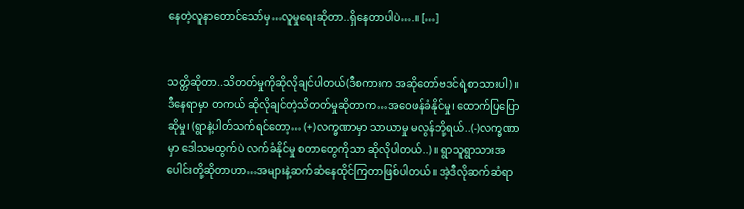နေတဲ့လူနာတောင်သော်မှ…လူမှုရေးဆိုတာ..ရှိနေတာပါပဲ….။ […]


သတ္တိဆိုတာ..သိတတ်မှုကိုဆိုလိုချင်ပါတယ်(ဒီစကားက အဆိုတော်ဗဒင်ရဲ့စာသားပါ)။ ဒီနေရာမှာ တကယ် ဆိုလိုချင်တဲ့သိတတ်မှုဆိုတာက…အဝေဖန်ခံနိုင်မှု၊ ထောက်ပြပြောဆိုမှု၊ (ရွာနဲ့ပါတ်သက်ရင်တော့… (+)လက္ခဏာမှာ သာယာမှု မလွန်ဘို့ရယ်..(-)လက္ခဏာမှာ ဒေါသမထွက်ပဲ လက်ခံနိုင်မှု စတာတွေကိုသာ ဆိုလိုပါတယ်..)။ ရွာသူရွာသားအပေါင်းတို့ဆိုတာဟာ…အများနဲ့ဆက်ဆံနေထိုင်ကြတာဖြစ်ပါတယ်။ အဲ့ဒီလိုဆက်ဆံရာ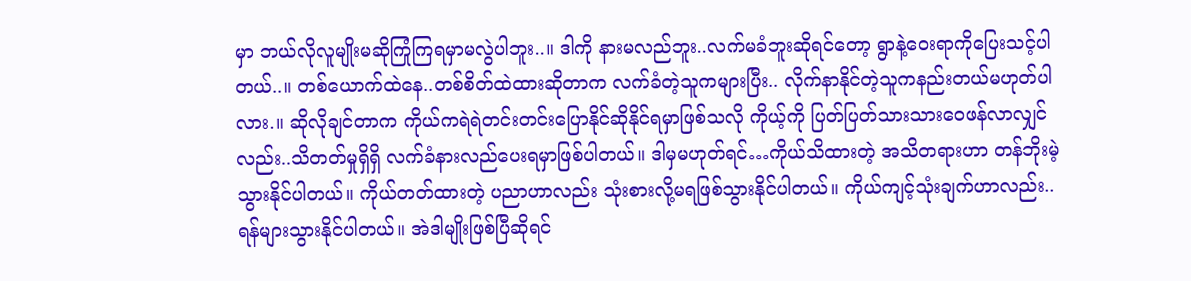မှာ ဘယ်လိုလူမျိုးမဆိုကြုံကြရမှာမလွဲပါဘူး..။ ဒါကို နားမလည်ဘူး..လက်မခံဘူးဆိုရင်တော့ ရွာနဲ့ဝေးရာကိုပြေးသင့်ပါတယ်..။ တစ်ယောက်ထဲနေ..တစ်စိတ်ထဲထားဆိုတာက လက်ခံတဲ့သူကများပြီး.. လိုက်နာနိုင်တဲ့သူကနည်းတယ်မဟုတ်ပါလား.။ ဆိုလိုချင်တာက ကိုယ်ကရဲရဲတင်းတင်းပြောနိုင်ဆိုနိုင်ရမှာဖြစ်သလို ကိုယ့်ကို ပြတ်ပြတ်သားသားဝေဖန်လာလျှင်လည်း..သိတတ်မှုရှိရှိ လက်ခံနားလည်ပေးရမှာဖြစ်ပါတယ်။ ဒါမှမဟုတ်ရင်…ကိုယ်သိထားတဲ့ အသိတရားဟာ တန်ဘိုးမဲ့သွားနိုင်ပါတယ်။ ကိုယ်တတ်ထားတဲ့ ပညာဟာလည်း သုံးစားလို့မရဖြစ်သွားနိုင်ပါတယ်။ ကိုယ်ကျင့်သုံးချက်ဟာလည်း..ရန်များသွားနိုင်ပါတယ်။ အဲဒါမျိုးဖြစ်ပြီဆိုရင်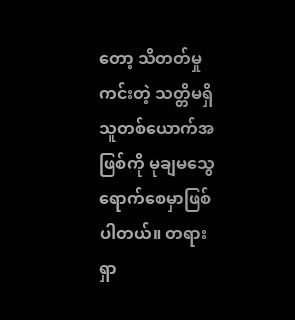တော့ သိတတ်မှုကင်းတဲ့ သတ္တိမရှိသူတစ်ယောက်အဖြစ်ကို မုချမသွေရောက်စေမှာဖြစ်ပါတယ်။ တရားရှာ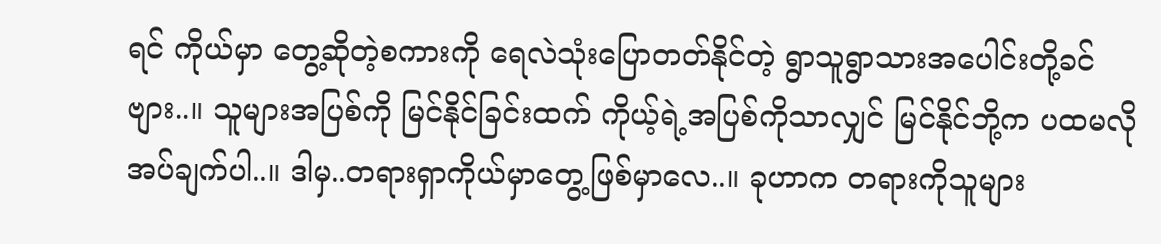ရင် ကိုယ်မှာ တွေ့ဆိုတဲ့စကားကို ရေလဲသုံးပြောတတ်နိုင်တဲ့ ရွာသူရွာသားအပေါင်းတို့ခင်ဗျား..။ သူများအပြစ်ကို မြင်နိုင်ခြင်းထက် ကိုယ့်ရဲ့အပြစ်ကိုသာလျှင် မြင်နိုင်ဘို့က ပထမလိုအပ်ချက်ပါ..။ ဒါမှ..တရားရှာကိုယ်မှာတွေ့ဖြစ်မှာလေ..။ ခုဟာက တရားကိုသူများ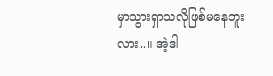မှာသွားရှာသလိုဖြစ်မနေဘူးလား..။ အဲ့ဒါ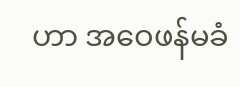ဟာ အဝေဖန်မခံ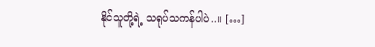နိုင်သူတို့ရဲ့ သရုပ်သကန်ပါပဲ..။ […]